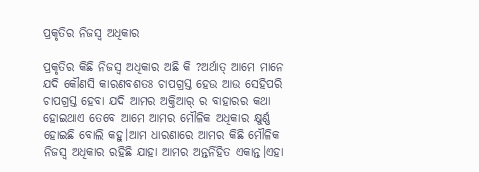ପ୍ରକୃତିର ନିଜସ୍ୱ ଅଧିକାର

ପ୍ରକୃତିର କିଛି ନିଜସ୍ୱ ଅଧିକାର ଅଛି କି ?ଅର୍ଥାତ୍ ଆମେ ମାନେ ଯଦି କୌଣସି କାରଣବଶତଃ ଚାପଗ୍ରସ୍ତ ହେଉ ଆଉ ସେହିପରି ଚାପଗ୍ରସ୍ତ ହେବା ଯଦି ଆମର ଅକ୍ତିଆର୍ ର ବାହାରର କଥା ହୋଇଥାଏ ତେବେ ଆମେ ଆମର ମୌଳିକ ଅଧିକାର କ୍ଷୁର୍ଣ୍ଣ ହୋଇଛି ବୋଲି କହୁ।ଆମ ଧାରଣାରେ ଆମର କିଛି ମୌଳିକ ନିଜସ୍ୱ ଅଧିକାର ରହିଛି ଯାହା ଆମର ଅନ୍ତର୍ନିହିତ ଏକାନ୍ତ।ଏହା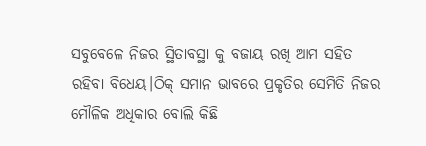ସବୁବେଳେ ନିଜର ସ୍ଥିତାବସ୍ଥା କୁ ବଜାୟ ରଖି ଆମ ସହିତ ରହିବା ବିଧେୟ।ଠିକ୍ ସମାନ ଭାବରେ ପ୍ରକୃତିର ସେମିତି ନିଜର ମୌଳିକ ଅଧିକାର ବୋଲି କିଛି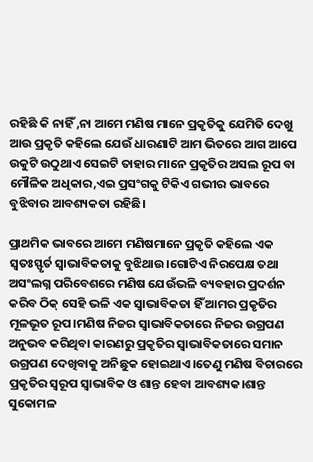ରହିଛି କି ନାହିଁ ,ନା ଆମେ ମଣିଷ ମାନେ ପ୍ରକୃତିକୁ ଯେମିତି ଦେଖୁ ଆଉ ପ୍ରକୃତି କହିଲେ ଯେଉଁ ଧାରଣାଟି ଆମ ଭିତରେ ଆଗ ଆପେ ଉକୁଟି ଉଠୁଥାଏ ସେଇଟି ତାହାର ମାନେ ପ୍ରକୃତିର ଅସଲ ରୂପ ବା ମୌଳିକ ଅଧିକାର,ଏଇ ପ୍ରସଂଗକୁ ଟିକିଏ ଗଭୀର ଭାବରେ ବୁଝିବାର ଆବଶ୍ୟକତା ରହିଛି।

ପ୍ରାଥମିକ ଭାବରେ ଆମେ ମଣିଷମାନେ ପ୍ରକୃତି କହିଲେ ଏକ ସ୍ୱତଃସ୍ଫୃର୍ତ ସ୍ୱାଭାବିକତାକୁ ବୁଝିଥାଉ।ଗୋଟିଏ ନିରପେକ୍ଷ ତଥା ଅସଂଲଗ୍ନ ପରିବେଶରେ ମଣିଷ ଯେଉଁଭଳି ବ୍ୟବହାର ପ୍ରଦର୍ଶନ କରିବ ଠିକ୍ ସେହି ଭଳି ଏକ ସ୍ୱାଭାବିକତା ହିଁ ଆମର ପ୍ରକୃତିର ମୂଳଭୂତ ରୂପ।ମଣିଷ ନିଜର ସ୍ୱାଭାବିକତାରେ ନିଜର ଉଗ୍ରପଣ ଅନୁଭବ କରିଥିବା କାରଣରୁ ପ୍ରକୃତିର ସ୍ୱାଭାବିକତାରେ ସମାନ ଉଗ୍ରପଣ ଦେଖିବାକୁ ଅନିଛୁକ ହୋଇଥାଏ।ତେଣୁ ମଣିଷ ବିଚାରରେ ପ୍ରକୃତିର ସ୍ୱରୂପ ସ୍ୱାଭାବିକ ଓ ଶାନ୍ତ ହେବା ଆବଶ୍ୟକ।ଶାନ୍ତ ସୁକୋମଳ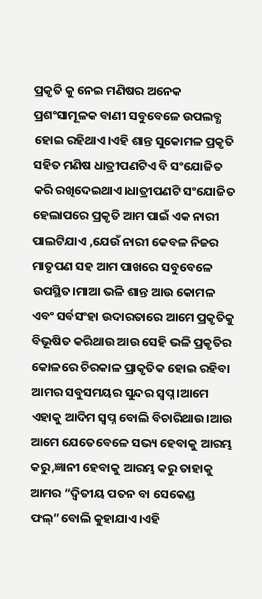ପ୍ରକୃତି କୁ ନେଇ ମଣିଷର ଅନେକ ପ୍ରଶଂସାମୂଳକ ବାଣୀ ସବୁବେଳେ ଉପଲବ୍ଧ ହୋଇ ରହିଥାଏ।ଏହି ଶାନ୍ତ ସୁକୋମଳ ପ୍ରକୃତି ସହିତ ମଣିଷ ଧାତ୍ରୀପଣଟିଏ ବି ସଂଯୋଜିତ କରି ରଖିଦେଇଥାଏ।ଧାତ୍ରୀପଣଟି ସଂଯୋଜିତ ହେଲାପରେ ପ୍ରକୃତି ଆମ ପାଇଁ ଏକ ନାରୀ ପାଲଟିଯାଏ ,ଯେଉଁ ନାରୀ କେବଳ ନିଜର ମାତୃପଣ ସହ ଆମ ପାଖରେ ସବୁବେଳେ ଉପସ୍ଥିତ।ମାଆ ଭଳି ଶାନ୍ତ ଆଉ କୋମଳ ଏବଂ ସର୍ବସଂହା ଉଦାରତାରେ ଆମେ ପ୍ରକୃତିକୁ ବିଭୂଷିତ କରିଥାଉ ଆଉ ସେହି ଭଳି ପ୍ରକୃତିର କୋଳରେ ଚିରକାଳ ପ୍ରାକୃତିକ ହୋଇ ରହିବା ଆମର ସବୁସମୟର ସୁନ୍ଦର ସ୍ୱପ୍ନ।ଆମେ ଏହାକୁ ଆଦିମ ସ୍ୱପ୍ନ ବୋଲି ବିଚାରିଥାଉ।ଆଉ ଆମେ ଯେତେବେଳେ ସଭ୍ୟ ହେବାକୁ ଆରମ୍ଭ କରୁ,ଜ୍ଞାନୀ ହେବାକୁ ଆରମ୍ଭ କରୁ ତାହାକୁ ଆମର “ଦ୍ୱିତୀୟ ପତନ ବା ସେକେଣ୍ଡ ଫଲ୍”ବୋଲି କୁହାଯାଏ।ଏହି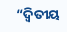“ଦ୍ୱିତୀୟ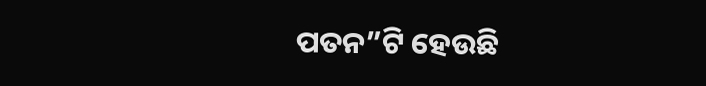ପତନ”ଟି ହେଉଛି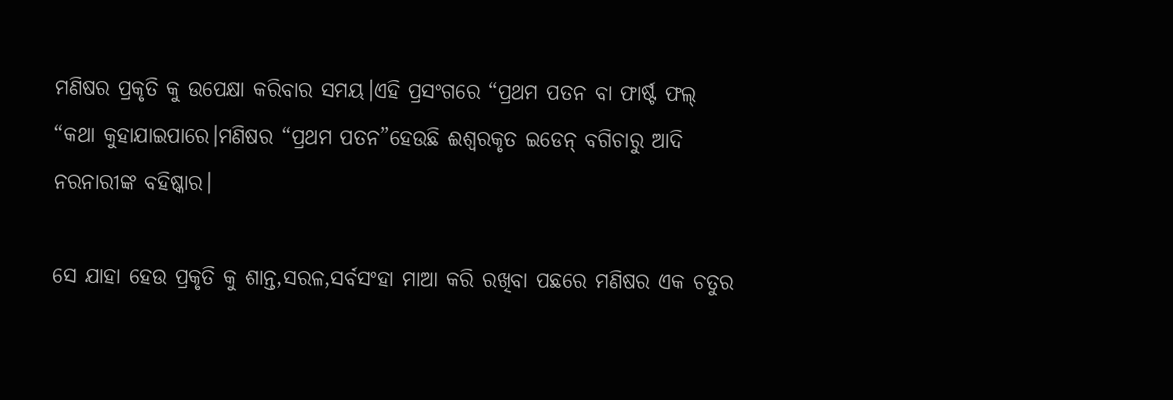ମଣିଷର ପ୍ରକୃତି କୁ ଉପେକ୍ଷା କରିବାର ସମୟ।ଏହି ପ୍ରସଂଗରେ “ପ୍ରଥମ ପତନ ବା ଫାର୍ଷ୍ଟ ଫଲ୍ “କଥା କୁହାଯାଇପାରେ।ମଣିଷର “ପ୍ରଥମ ପତନ”ହେଉଛି ଈଶ୍ୱରକୃତ ଇଡେନ୍ ବଗିଚାରୁ ଆଦି ନରନାରୀଙ୍କ ବହିଷ୍କାର।

ସେ ଯାହା ହେଉ ପ୍ରକୃତି କୁ ଶାନ୍ତ,ସରଳ,ସର୍ବସଂହା ମାଆ କରି ରଖିବା ପଛରେ ମଣିଷର ଏକ ଚତୁର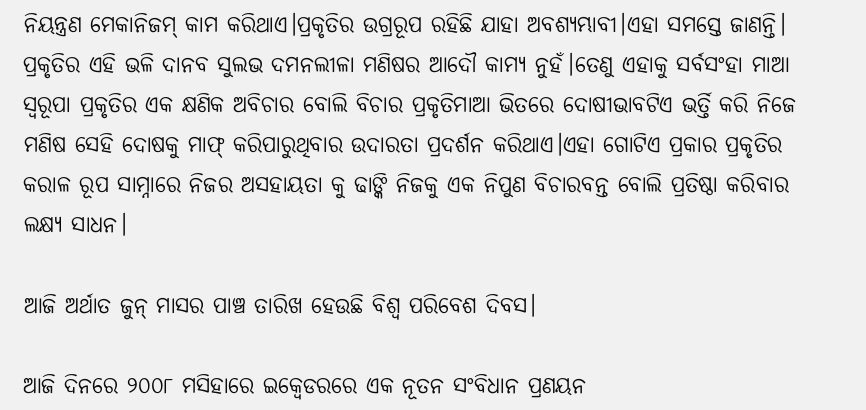ନିୟନ୍ତ୍ରଣ ମେକାନିଜମ୍ କାମ କରିଥାଏ।ପ୍ରକୃତିର ଉଗ୍ରରୂପ ରହିଛି ଯାହା ଅବଶ୍ୟମ୍ଭାବୀ।ଏହା ସମସ୍ତେ ଜାଣନ୍ତି। ପ୍ରକୃତିର ଏହି ଭଳି ଦାନବ ସୁଲଭ ଦମନଲୀଳା ମଣିଷର ଆଦୌ କାମ୍ୟ ନୁହଁ।ତେଣୁ ଏହାକୁ ସର୍ବସଂହା ମାଆ ସ୍ୱରୂପା ପ୍ରକୃତିର ଏକ କ୍ଷଣିକ ଅବିଚାର ବୋଲି ବିଚାର ପ୍ରକୃତିମାଆ ଭିତରେ ଦୋଷୀଭାବଟିଏ ଭର୍ତ୍ତି କରି ନିଜେ ମଣିଷ ସେହି ଦୋଷକୁ ମାଫ୍ କରିପାରୁଥିବାର ଉଦାରତା ପ୍ରଦର୍ଶନ କରିଥାଏ।ଏହା ଗୋଟିଏ ପ୍ରକାର ପ୍ରକୃତିର କରାଳ ରୂପ ସାମ୍ନାରେ ନିଜର ଅସହାୟତା କୁ ଢାଙ୍କି ନିଜକୁ ଏକ ନିପୁଣ ବିଚାରବନ୍ତ ବୋଲି ପ୍ରତିଷ୍ଠା କରିବାର ଲକ୍ଷ୍ୟ ସାଧନ।

ଆଜି ଅର୍ଥାତ ଜୁନ୍ ମାସର ପାଞ୍ଚ ତାରିଖ ହେଉଛି ବିଶ୍ୱ ପରିବେଶ ଦିବସ।

ଆଜି ଦିନରେ ୨୦୦୮ ମସିହାରେ ଇକ୍ୱେଡରରେ ଏକ ନୂତନ ସଂବିଧାନ ପ୍ରଣୟନ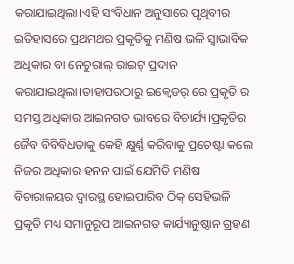କରାଯାଇଥିଲା।ଏହି ସଂବିଧାନ ଅନୁସାରେ ପୃଥିବୀର ଇତିହାସରେ ପ୍ରଥମଥର ପ୍ରକୃତିକୁ ମଣିଷ ଭଳି ସ୍ୱାଭାବିକ ଅଧିକାର ବା ନେଚୁରାଲ୍ ରାଇଟ୍ ପ୍ରଦାନ କରାଯାଇଥିଲା।ତାହାପରଠାରୁ ଇକ୍ୱେଡର୍ ରେ ପ୍ରକୃତି ର ସମସ୍ତ ଅଧିକାର ଆଇନଗତ ଭାବରେ ବିଚାର୍ଯ୍ୟ।ପ୍ରକୃତିର ଜୈବ ବିବିବିଧତାକୁ କେହି କ୍ଷୁର୍ଣ୍ଣ କରିବାକୁ ପ୍ରଚେଷ୍ଟା କଲେ ନିଜର ଅଧିକାର ହନନ ପାଇଁ ଯେମିତି ମଣିଷ ବିଚାରାଳୟର ଦ୍ୱାରସ୍ଥ ହୋଇପାରିବ ଠିକ୍ ସେହିଭଳି ପ୍ରକୃତି ମଧ୍ୟ ସମାନୁରୂପ ଆଇନଗତ କାର୍ଯ୍ୟାନୁଷ୍ଠାନ ଗ୍ରହଣ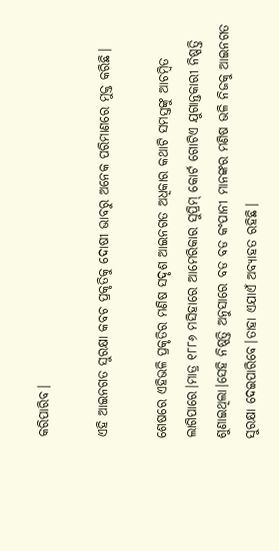କରିପାରିବ।

ଏହି ଆଇନଗତ ସୁରକ୍ଷା କବଚ ପ୍ରକୃତିକୁ ଦୋଷୀ ଭାବରୁ ଅନେକ ପରିମାଣରେ ମୁକ୍ତ କରିଛି।

ଶେଷରେ ଏହିଭଳି ପ୍ରକୃତିର ମଣିଷ ସଦୃଶ ଆଇନଗତ ଅଧିକାର କଥାଟି ସମସ୍ତଙ୍କୁ ଆଚମ୍ବିତ ଲାଗିପାରେ।ମାତ୍ର ୧୮୮୬ ମସିହାରେ ଆମେରିକାର ସୁପ୍ରିମ୍ କୋର୍ଟ ଗୋଟିଏ ଯୁଗାନ୍ତକାରୀ ନିଷ୍ପତ୍ତି ଶୁଣାଇଥିଲା।ସେହି ନିଷ୍ପତ୍ତି ଅନୁସାରେ ବଡ ବଡ କଂପାନୀ ମାନଙ୍କର ମଣିଷ ଭଳି ନିଜକୁ ଆଇନଗତ ସୁରକ୍ଷା ଦେଇପାରିବେ।ତାହା ଏଯାଏଁ ଅବ୍ୟାହତ ରହିଛି।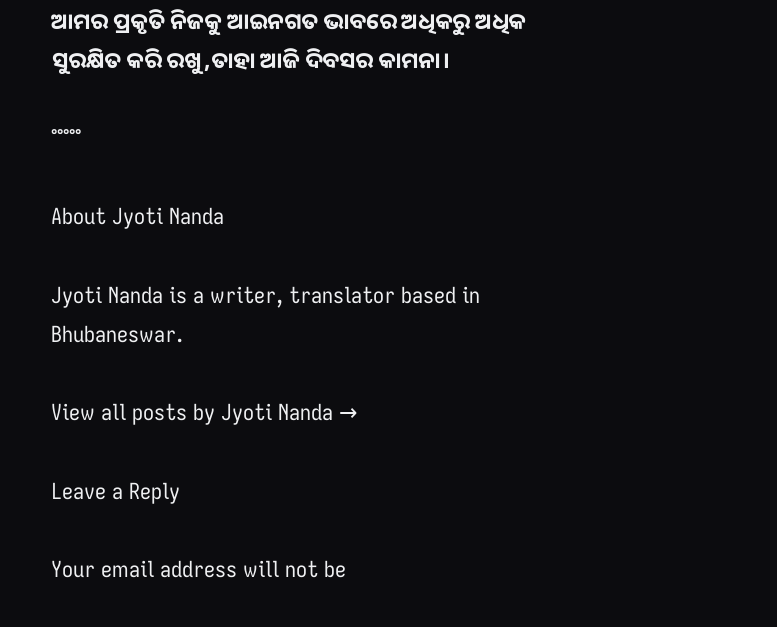ଆମର ପ୍ରକୃତି ନିଜକୁ ଆଇନଗତ ଭାବରେ ଅଧିକରୁ ଅଧିକ ସୁରକ୍ଷିତ କରି ରଖୁ,ତାହା ଆଜି ଦିବସର କାମନା।

°°°°°

About Jyoti Nanda

Jyoti Nanda is a writer, translator based in Bhubaneswar.

View all posts by Jyoti Nanda →

Leave a Reply

Your email address will not be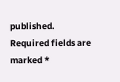published. Required fields are marked *